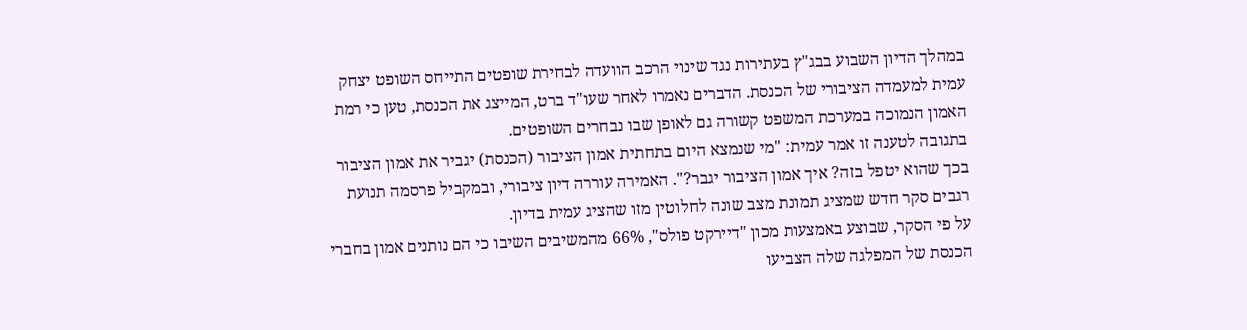במהלך הדיון השבוע בבג"ץ בעתירות נגד שינוי הרכב הוועדה לבחירת שופטים התייחס השופט יצחק עמית למעמדה הציבורי של הכנסת. הדברים נאמרו לאחר שעו"ד ברט, המייצג את הכנסת, טען כי רמת האמון הנמוכה במערכת המשפט קשורה גם לאופן שבו נבחרים השופטים.
בתגובה לטענה זו אמר עמית: "מי שנמצא היום בתחתית אמון הציבור (הכנסת) יגביר את אמון הציבור בכך שהוא יטפל בזה? איך אמון הציבור יגבר?". האמירה עוררה דיון ציבורי, ובמקביל פרסמה תנועת רגבים סקר חדש שמציג תמונת מצב שונה לחלוטין מזו שהציג עמית בדיון.
על פי הסקר, שבוצע באמצעות מכון "דיירקט פולס", 66% מהמשיבים השיבו כי הם נותנים אמון בחברי הכנסת של המפלגה שלה הצביעו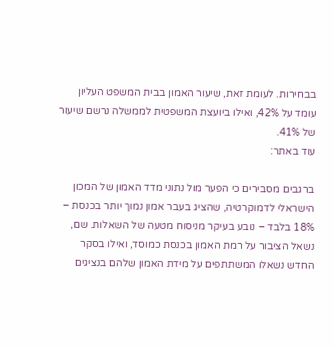בבחירות. לעומת זאת, שיעור האמון בבית המשפט העליון עומד על 42%, ואילו ביועצת המשפטית לממשלה נרשם שיעור של 41%.
עוד באתר:

ברגבים מסבירים כי הפער מול נתוני מדד האמון של המכון הישראלי לדמוקרטיה, שהציג בעבר אמון נמוך יותר בכנסת – 18% בלבד – נובע בעיקר מניסוח מטעה של השאלות. שם, נשאל הציבור על רמת האמון בכנסת כמוסד, ואילו בסקר החדש נשאלו המשתתפים על מידת האמון שלהם בנציגים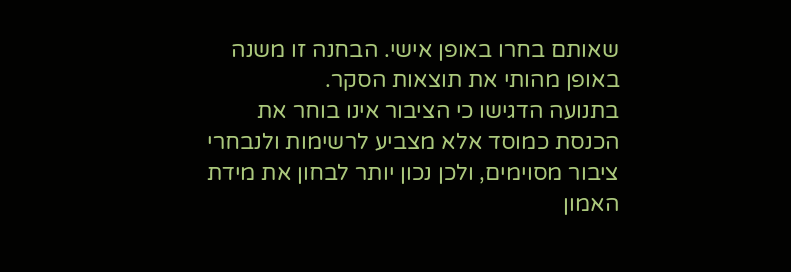שאותם בחרו באופן אישי. הבחנה זו משנה באופן מהותי את תוצאות הסקר.
בתנועה הדגישו כי הציבור אינו בוחר את הכנסת כמוסד אלא מצביע לרשימות ולנבחרי ציבור מסוימים, ולכן נכון יותר לבחון את מידת האמון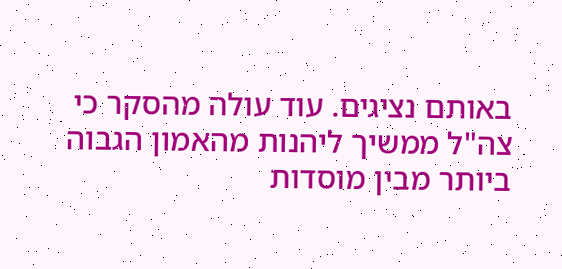באותם נציגים. עוד עולה מהסקר כי צה"ל ממשיך ליהנות מהאמון הגבוה ביותר מבין מוסדות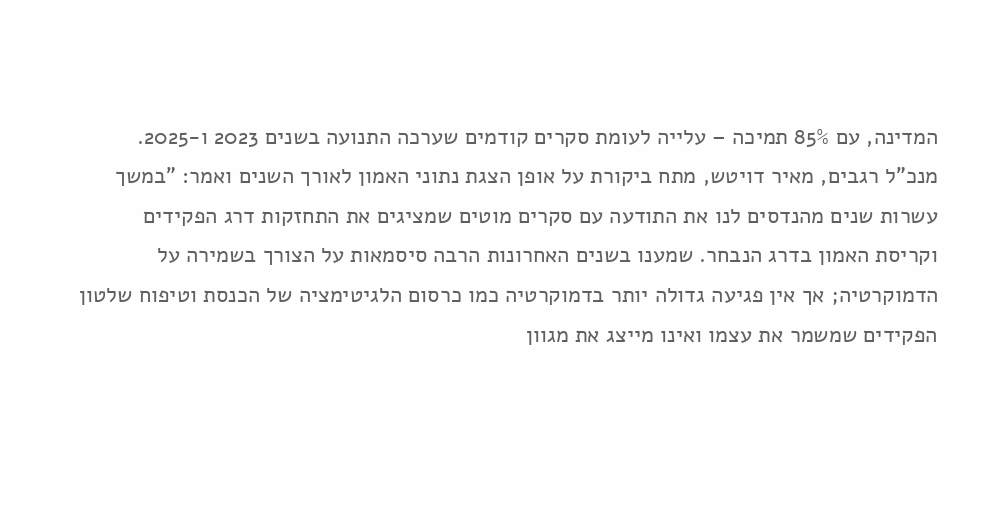המדינה, עם 85% תמיכה – עלייה לעומת סקרים קודמים שערכה התנועה בשנים 2023 ו-2025.
מנכ"ל רגבים, מאיר דויטש, מתח ביקורת על אופן הצגת נתוני האמון לאורך השנים ואמר: "במשך עשרות שנים מהנדסים לנו את התודעה עם סקרים מוטים שמציגים את התחזקות דרג הפקידים וקריסת האמון בדרג הנבחר. שמענו בשנים האחרונות הרבה סיסמאות על הצורך בשמירה על הדמוקרטיה; אך אין פגיעה גדולה יותר בדמוקרטיה כמו כרסום הלגיטימציה של הכנסת וטיפוח שלטון הפקידים שמשמר את עצמו ואינו מייצג את מגוון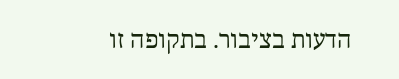הדעות בציבור. בתקופה זו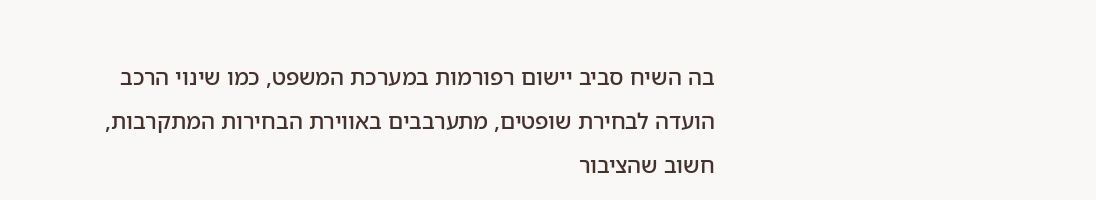בה השיח סביב יישום רפורמות במערכת המשפט, כמו שינוי הרכב הועדה לבחירת שופטים, מתערבבים באווירת הבחירות המתקרבות, חשוב שהציבור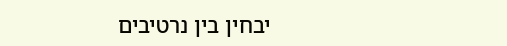יבחין בין נרטיבים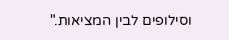וסילופים לבין המציאות."